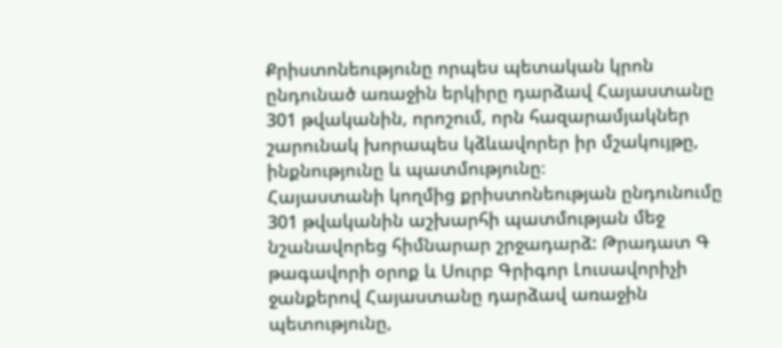Քրիստոնեությունը որպես պետական կրոն ընդունած առաջին երկիրը դարձավ Հայաստանը 301 թվականին, որոշում, որն հազարամյակներ շարունակ խորապես կձևավորեր իր մշակույթը, ինքնությունը և պատմությունը։
Հայաստանի կողմից քրիստոնեության ընդունումը 301 թվականին աշխարհի պատմության մեջ նշանավորեց հիմնարար շրջադարձ: Թրադատ Գ թագավորի օրոք և Սուրբ Գրիգոր Լուսավորիչի ջանքերով Հայաստանը դարձավ առաջին պետությունը,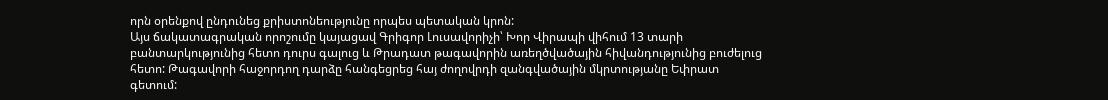որն օրենքով ընդունեց քրիստոնեությունը որպես պետական կրոն:
Այս ճակատագրական որոշումը կայացավ Գրիգոր Լուսավորիչի՝ Խոր Վիրապի վիհում 13 տարի բանտարկությունից հետո դուրս գալուց և Թրադատ թագավորին առեղծվածային հիվանդությունից բուժելուց հետո: Թագավորի հաջորդող դարձը հանգեցրեց հայ ժողովրդի զանգվածային մկրտությանը Եփրատ գետում: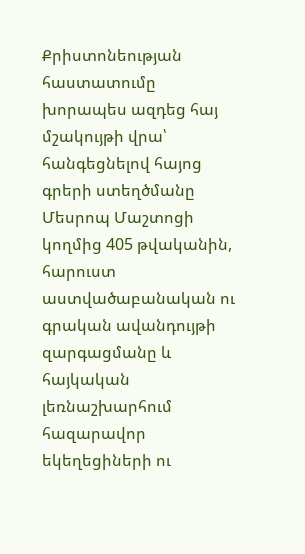Քրիստոնեության հաստատումը խորապես ազդեց հայ մշակույթի վրա՝ հանգեցնելով հայոց գրերի ստեղծմանը Մեսրոպ Մաշտոցի կողմից 405 թվականին, հարուստ աստվածաբանական ու գրական ավանդույթի զարգացմանը և հայկական լեռնաշխարհում հազարավոր եկեղեցիների ու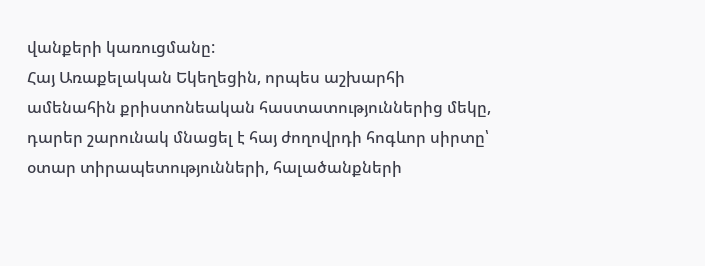վանքերի կառուցմանը:
Հայ Առաքելական Եկեղեցին, որպես աշխարհի ամենահին քրիստոնեական հաստատություններից մեկը, դարեր շարունակ մնացել է հայ ժողովրդի հոգևոր սիրտը՝ օտար տիրապետությունների, հալածանքների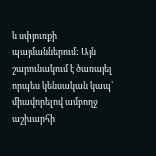և սփյուռքի պայմաններում: Այն շարունակում է ծառայել որպես կենսական կապ՝ միավորելով ամբողջ աշխարհի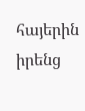հայերին իրենց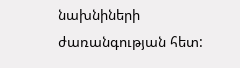նախնիների ժառանգության հետ: